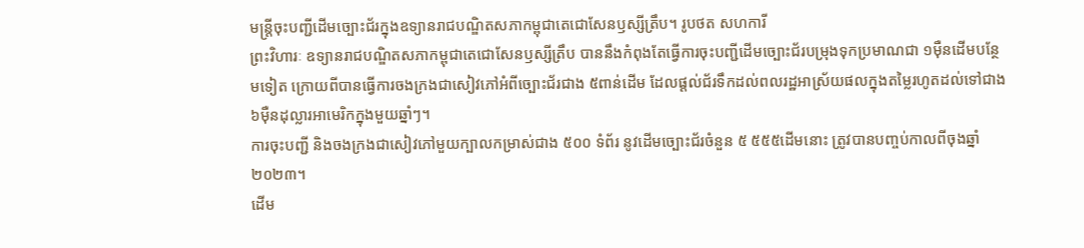មន្ត្រីចុះបញ្ជីដើមច្បោះជ័រក្នុងឧទ្យានរាជបណ្ឌិតសភាកម្ពុជាតេជោសែនឫស្សីត្រឹប។ រូបថត សហការី
ព្រះវិហារៈ ឧទ្យានរាជបណ្ឌិតសភាកម្ពុជាតេជោសែនឫស្សីត្រឹប បាននឹងកំពុងតែធ្វើការចុះបញ្ជីដើមច្បោះជ័របម្រុងទុកប្រមាណជា ១ម៉ឺនដើមបន្ថែមទៀត ក្រោយពីបានធ្វើការចងក្រងជាសៀវភៅអំពីច្បោះជ័រជាង ៥ពាន់ដើម ដែលផ្តល់ជ័រទឹកដល់ពលរដ្ឋអាស្រ័យផលក្នុងតម្លៃរហូតដល់ទៅជាង ៦ម៉ឺនដុល្លារអាមេរិកក្នុងមួយឆ្នាំៗ។
ការចុះបញ្ជី និងចងក្រងជាសៀវភៅមួយក្បាលកម្រាស់ជាង ៥០០ ទំព័រ នូវដើមច្បោះជ័រចំនួន ៥ ៥៥៥ដើមនោះ ត្រូវបានបញ្ចប់កាលពីចុងឆ្នាំ ២០២៣។
ដើម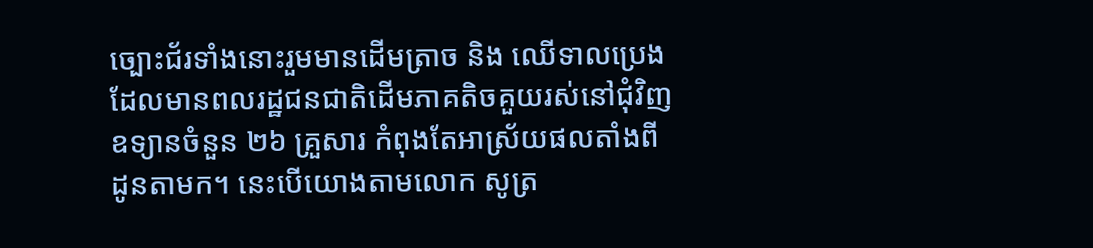ច្បោះជ័រទាំងនោះរួមមានដើមត្រាច និង ឈើទាលប្រេង ដែលមានពលរដ្ឋជនជាតិដើមភាគតិចគួយរស់នៅជុំវិញឧទ្យានចំនួន ២៦ គ្រួសារ កំពុងតែអាស្រ័យផលតាំងពីដូនតាមក។ នេះបើយោងតាមលោក សូត្រ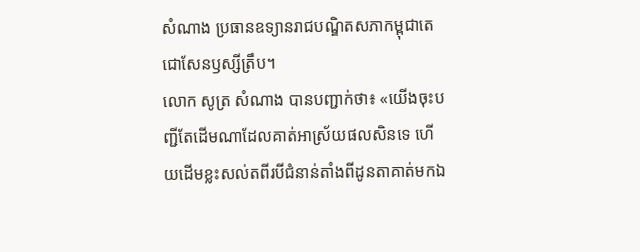សំណាង ប្រធានឧទ្យានរាជបណ្ឌិតសភាកម្ពុជាតេជោសែនឫស្សីត្រឹប។
លោក សូត្រ សំណាង បានបញ្ជាក់ថា៖ «យើងចុះបញ្ជីតែដើមណាដែលគាត់អាស្រ័យផលសិនទេ ហើយដើមខ្លះសល់តពីរបីជំនាន់តាំងពីដូនតាគាត់មកឯ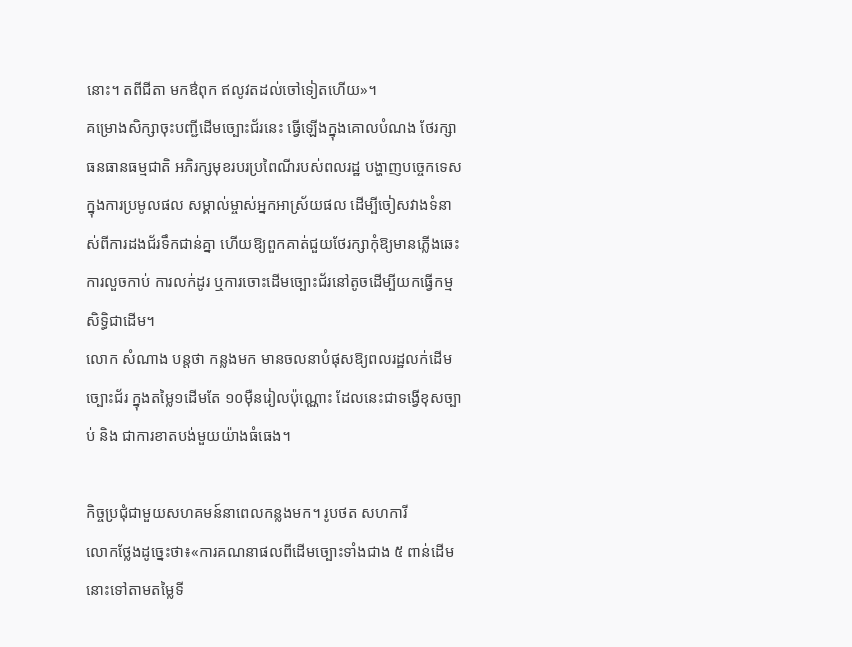នោះ។ តពីជីតា មកឳពុក ឥលូវតដល់ចៅទៀតហើយ»។
គម្រោងសិក្សាចុះបញ្ជីដើមច្បោះជ័រនេះ ធ្វើឡើងក្នុងគោលបំណង ថែរក្សាធនធានធម្មជាតិ អភិរក្សមុខរបរប្រពៃណីរបស់ពលរដ្ឋ បង្ហាញបច្ចេកទេសក្នុងការប្រមូលផល សម្គាល់ម្ចាស់អ្នកអាស្រ័យផល ដើម្បីចៀសវាងទំនាស់ពីការដងជ័រទឹកជាន់គ្នា ហើយឱ្យពួកគាត់ជួយថែរក្សាកុំឱ្យមានភ្លើងឆេះ ការលួចកាប់ ការលក់ដូរ ឬការចោះដើមច្បោះជ័រនៅតូចដើម្បីយកធ្វើកម្មសិទ្ធិជាដើម។
លោក សំណាង បន្តថា កន្លងមក មានចលនាបំផុសឱ្យពលរដ្ឋលក់ដើមច្បោះជ័រ ក្នុងតម្លៃ១ដើមតែ ១០ម៉ឺនរៀលប៉ុណ្ណោះ ដែលនេះជាទង្វើខុសច្បាប់ និង ជាការខាតបង់មួយយ៉ាងធំធេង។

កិច្ចប្រជុំជាមួយសហគមន៍នាពេលកន្លងមក។ រូបថត សហការី
លោកថ្លែងដូច្នេះថា៖«ការគណនាផលពីដើមច្បោះទាំងជាង ៥ ពាន់ដើមនោះទៅតាមតម្លៃទី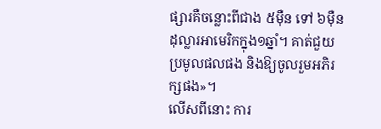ផ្សារគឺចន្លោះពីជាង ៥ម៉ឺន ទៅ ៦ម៉ឺនដុល្លារអាមេរិកក្នុង១ឆ្នាំ។ គាត់ជួយប្រមូលផលផង និងឱ្យចូលរួមអភិរក្សផង»។
លើសពីនោះ ការ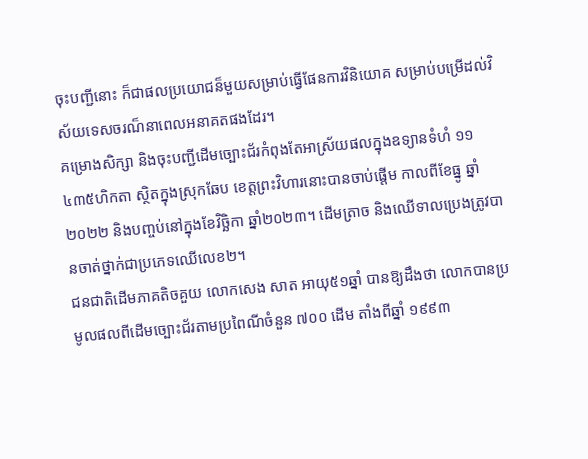ចុះបញ្ជីនោះ ក៏ជាផលប្រយោជន៏មួយសម្រាប់ធ្វើផែនការវិនិយោគ សម្រាប់បម្រើដល់វិស័យទេសចរណ៏នាពេលអនាគតផងដែរ។
គម្រោងសិក្សា និងចុះបញ្ជីដើមច្បោះជ័រកំពុងតែអាស្រ័យផលក្នុងឧទ្យានទំហំ ១១ ៤៣៥ហិកតា ស្ថិតក្នុងស្រុកឆែប ខេត្តព្រះវិហារនោះបានចាប់ផ្តើម កាលពីខែធ្នូ ឆ្នាំ ២០២២ និងបញ្ចប់នៅក្នុងខែវិច្ឆិកា ឆ្នាំ២០២៣។ ដើមត្រាច និងឈើទាលប្រេងត្រូវបានចាត់ថ្នាក់ជាប្រភេទឈើលេខ២។
ជនជាតិដើមភាគតិចគួយ លោកសេង សាត អាយុ៥១ឆ្នាំ បានឱ្យដឹងថា លោកបានប្រមូលផលពីដើមច្បោះជ័រតាមប្រពៃណីចំនួន ៧០០ ដើម តាំងពីឆ្នាំ ១៩៩៣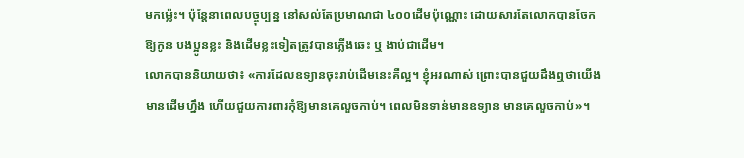មកម្ល៉េះ។ ប៉ុន្តែនាពេលបច្ចុប្បន្ន នៅសល់តែប្រមាណជា ៤០០ដើមប៉ុណ្ណោះ ដោយសារតែលោកបានចែកឱ្យកូន បងប្អូនខ្លះ និងដើមខ្លះទៀតត្រូវបានភ្លើងឆេះ ឬ ងាប់ជាដើម។
លោកបាននិយាយថា៖ «ការដែលឧទ្យានចុះរាប់ដើមនេះគឺល្អ។ ខ្ញុំអរណាស់ ព្រោះបានជួយដឹងឮថាយើងមានដើមហ្នឹង ហើយជួយការពារកុំឱ្យមានគេលួចកាប់។ ពេលមិនទាន់មានឧទ្យាន មានគេលួចកាប់»។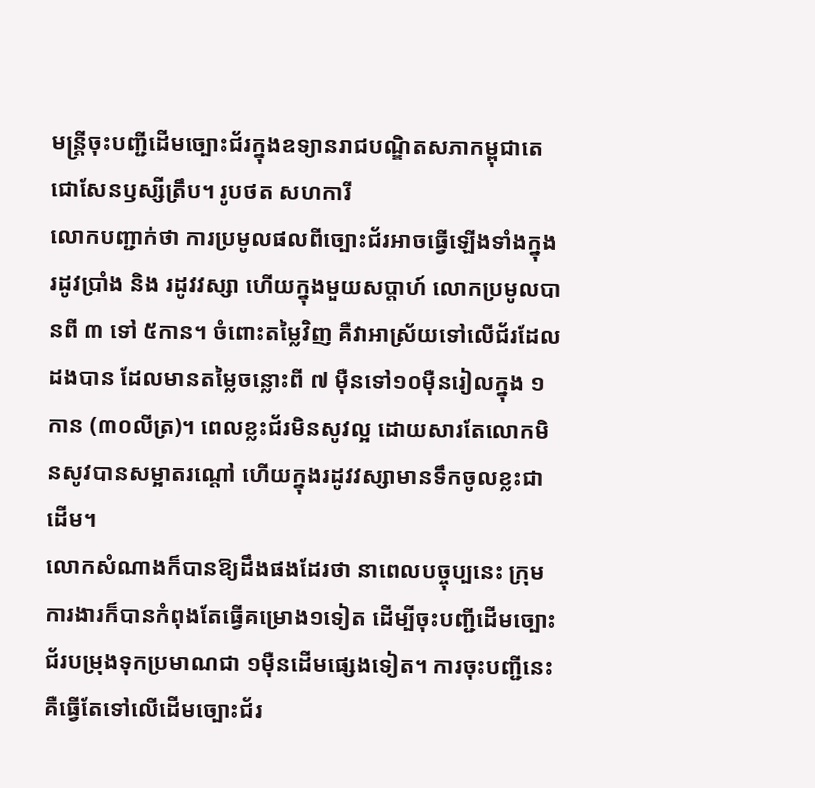មន្ត្រីចុះបញ្ជីដើមច្បោះជ័រក្នុងឧទ្យានរាជបណ្ឌិតសភាកម្ពុជាតេជោសែនឫស្សីត្រឹប។ រូបថត សហការី
លោកបញ្ជាក់ថា ការប្រមូលផលពីច្បោះជ័រអាចធ្វើឡើងទាំងក្នុងរដូវប្រាំង និង រដូវវស្សា ហើយក្នុងមួយសប្តាហ៍ លោកប្រមូលបានពី ៣ ទៅ ៥កាន។ ចំពោះតម្លៃវិញ គឺវាអាស្រ័យទៅលើជ័រដែលដងបាន ដែលមានតម្លៃចន្លោះពី ៧ ម៉ឺនទៅ១០ម៉ឺនរៀលក្នុង ១កាន (៣០លីត្រ)។ ពេលខ្លះជ័រមិនសូវល្អ ដោយសារតែលោកមិនសូវបានសម្អាតរណ្តៅ ហើយក្នុងរដូវវស្សាមានទឹកចូលខ្លះជាដើម។
លោកសំណាងក៏បានឱ្យដឹងផងដែរថា នាពេលបច្ចុប្បនេះ ក្រុមការងារក៏បានកំពុងតែធ្វើគម្រោង១ទៀត ដើម្បីចុះបញ្ជីដើមច្បោះជ័របម្រុងទុកប្រមាណជា ១ម៉ឺនដើមផ្សេងទៀត។ ការចុះបញ្ជីនេះគឺធ្វើតែទៅលើដើមច្បោះជ័រ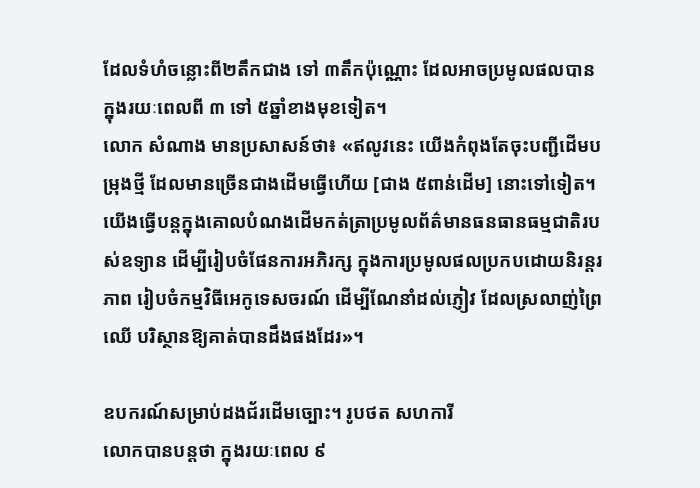ដែលទំហំចន្លោះពី២តឹកជាង ទៅ ៣តឹកប៉ុណ្ណោះ ដែលអាចប្រមូលផលបានក្នុងរយៈពេលពី ៣ ទៅ ៥ឆ្នាំខាងមុខទៀត។
លោក សំណាង មានប្រសាសន៍ថា៖ «ឥលូវនេះ យើងកំពុងតែចុះបញ្ជីដើមបម្រុងថ្មី ដែលមានច្រើនជាងដើមធ្វើហើយ [ជាង ៥ពាន់ដើម] នោះទៅទៀត។ យើងធ្វើបន្តក្នុងគោលបំណងដើមកត់ត្រាប្រមូលព័ត៌មានធនធានធម្មជាតិរបស់ឧទ្យាន ដើម្បីរៀបចំផែនការអភិរក្ស ក្នុងការប្រមូលផលប្រកបដោយនិរន្តរភាព រៀបចំកម្មវិធីអេកូទេសចរណ៍ ដើម្បីណែនាំដល់ភ្ញៀវ ដែលស្រលាញ់ព្រៃឈើ បរិស្ថានឱ្យគាត់បានដឹងផងដែរ»។

ឧបករណ៍សម្រាប់ដងជ័រដើមច្បោះ។ រូបថត សហការី
លោកបានបន្តថា ក្នុងរយៈពេល ៩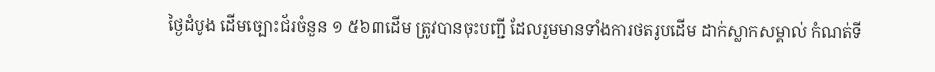ថ្ងៃដំបូង ដើមច្បោះជ័រចំនួន ១ ៥៦៣ដើម ត្រូវបានចុះបញ្ជី ដែលរួមមានទាំងការថតរូបដើម ដាក់ស្លាកសម្គាល់ កំណត់ទី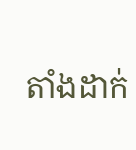តាំងដាក់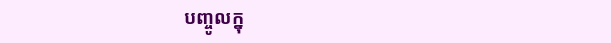បញ្ចូលក្នុ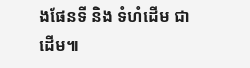ងផែនទី និង ទំហំដើម ជាដើម៕